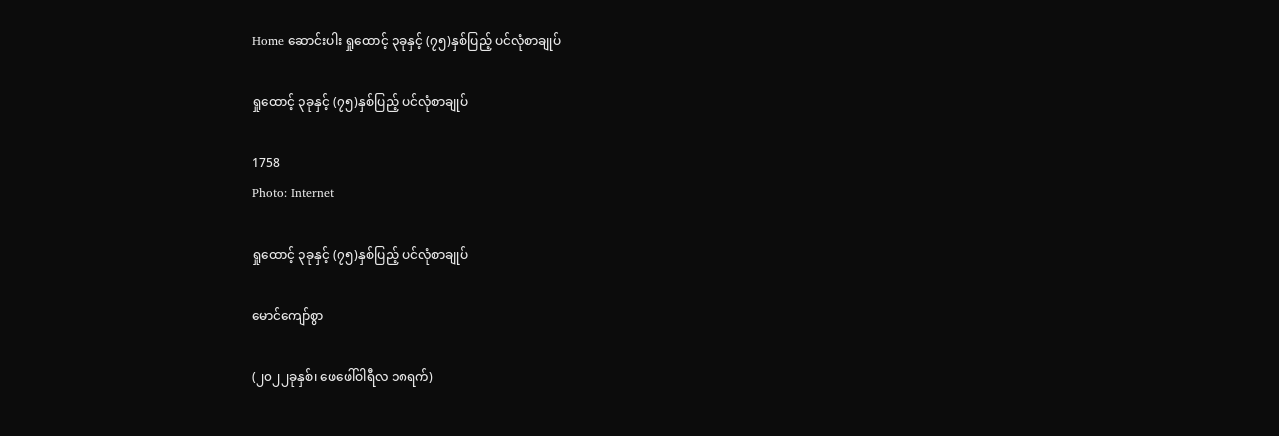Home ဆောင်းပါး ရှုထောင့် ၃ခုနှင့် (၇၅)နှစ်ပြည့် ပင်လုံစာချုပ်

ရှုထောင့် ၃ခုနှင့် (၇၅)နှစ်ပြည့် ပင်လုံစာချုပ်

1758
Photo: Internet

ရှုထောင့် ၃ခုနှင့် (၇၅)နှစ်ပြည့် ပင်လုံစာချုပ်

မောင်ကျော်စွာ

(၂၀၂၂ခုနှစ်၊ ဖေဖေါ်ဝါရီလ ၁၈ရက်)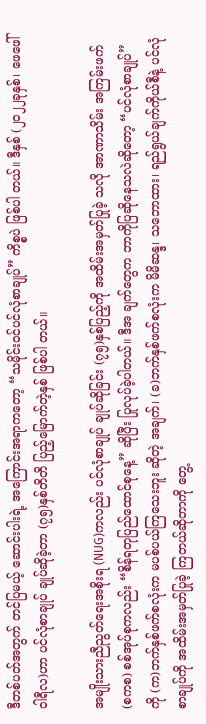ဒီတစ်ပတ်အတွက် တင်ပြမယ့် ဆောင်းပါးရဲ့ အကြောင်းအရာကတော့ “သမိုင်းဝင်ပင်လုံစာချုပ်” ကိစ္စပဲ ဖြစ်ပါ တယ်။ ဒီနှစ် (၂၀၂၂ခုနှစ်၊ ဖေဖေါ်ဝါရီလ)ဟာ ပင်လုံစာချုပ် ချုပ်ဆိုခဲ့တာ (၇၅)နှစ်တိတိ ပြည့်မြောက်တဲ့နှစ် ဖြစ်ပါ တယ်။

အမျိုးသားညီညွတ်ရေးအစိုးရ (NUG)ကလည်း ပင်လုံစာချုပ် ချုပ်ဆိုခြင်း (၇၅)နှစ်ပြည့်ကို အထိမ်းအမှတ်ပြုခဲ့ သလို အာဏာသိမ်း အကြမ်းဖက်(စကစ) စစ်အုပ်စုကလည်း “စိန်ရတုပြည်ထောင်စုနေ့” ဆိုပြီး ပြုလုပ်ခဲ့ပါတယ်။ ဒီအ ချက်တွေက ဘာကိုပြဆိုနေသလဲဆိုတော့ “ပင်လုံစာချုပ်”ကို (က)ဘက်နှစ်ဖက်စလုံးက မပစ်ပယ်ကြသေးဘူး ဆိုတဲ့ အချက်၊ (ခ)ဘက်နှစ်ဖက်စလုံးက မိမိဆန္ဒ၊ သဘောထား၊ ရည်ရွယ်ချက်ကိုယ်စီနဲ့ ပင်လုံစာချုပ်ကို အထိမ်းအမှတ်ပြုခဲ့ ကြတယ်ဆိုတာကို တွေ့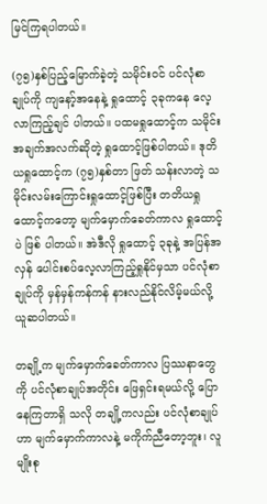မြင်ကြရပါတယ်။

(၇၅)နှစ်ပြည့်မြောက်ခဲ့တဲ့ သမိုင်းဝင် ပင်လုံစာချုပ်ကို ကျနော့်အနေနဲ့ ရှုထောင့် ၃ခုကနေ လေ့လာကြည့်ချင် ပါတယ်။ ပထမရှုထောင့်က သမိုင်းအချက်အလက်ဆိုတဲ့ ရှုထောင့်ဖြစ်ပါတယ်။ ဒုတိယရှုထောင့်က (၇၅)နှစ်တာ ဖြတ် သန်းလာတဲ့ သမိုင်းလမ်းကြောင်းရှုထောင့်ဖြစ်ပြီး တတိယရှုထောင့်ကတော့ မျက်မှောက်ခေတ်ကာလ ရှုထောင့်ပဲ ဖြစ် ပါတယ်။ အဲဒီလို ရှုထောင့် ၃ခုနဲ့ အပြန်အလှန် ပေါင်းစပ်လေ့လာကြည့်ရှုနိုင်မှသာ ပင်လုံစာချုပ်ကို မှန်မှန်ကန်ကန် နားလည်နိုင်လိမ့်မယ်လို့ ယူဆပါတယ်။

တချို့က မျက်မှောက်ခေတ်ကာလ ပြဿနာတွေကို ပင်လုံစာချုပ်အတိုင်း ဖြေရှင်းရမယ်လို့ ပြောနေကြတာရှိ သလို တချို့ကလည်း ပင်လုံစာချုပ်ဟာ မျက်မှောက်ကာလနဲ့ မကိုက်ညီတော့ဘူး၊ လူမျိုးစု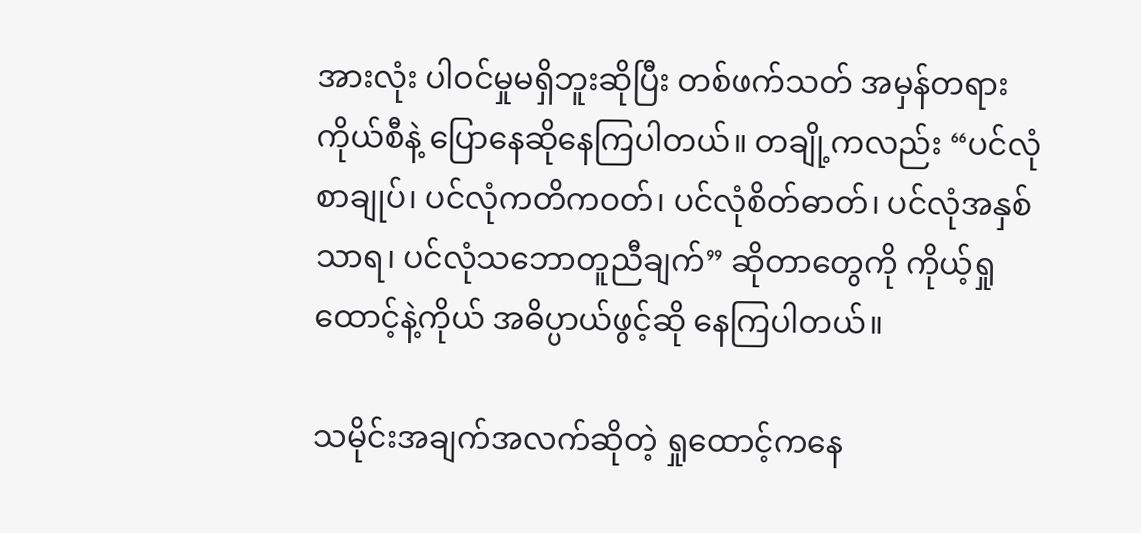အားလုံး ပါဝင်မှုမရှိဘူးဆိုပြီး တစ်ဖက်သတ် အမှန်တရားကိုယ်စီနဲ့ ပြောနေဆိုနေကြပါတယ်။ တချို့ကလည်း “ပင်လုံစာချုပ်၊ ပင်လုံကတိကဝတ်၊ ပင်လုံစိတ်ဓာတ်၊ ပင်လုံအနှစ်သာရ၊ ပင်လုံသဘောတူညီချက်” ဆိုတာတွေကို ကိုယ့်ရှုထောင့်နဲ့ကိုယ် အဓိပ္ပာယ်ဖွင့်ဆို နေကြပါတယ်။

သမိုင်းအချက်အလက်ဆိုတဲ့ ရှုထောင့်ကနေ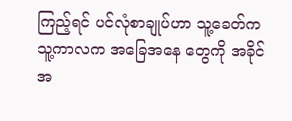ကြည့်ရင် ပင်လုံစာချုပ်ဟာ သူ့ခေတ်ကသူ့ကာလက အခြေအနေ တွေကို အခိုင်အ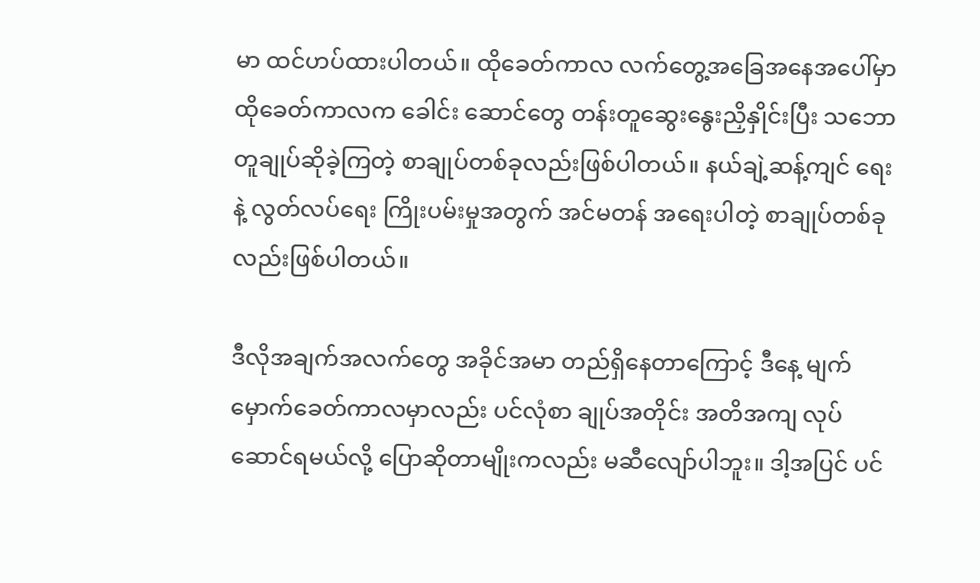မာ ထင်ဟပ်ထားပါတယ်။ ထိုခေတ်ကာလ လက်တွေ့အခြေအနေအပေါ်မှာ ထိုခေတ်ကာလက ခေါင်း ဆောင်တွေ တန်းတူဆွေးနွေးညှိနှိုင်းပြီး သဘောတူချုပ်ဆိုခဲ့ကြတဲ့ စာချုပ်တစ်ခုလည်းဖြစ်ပါတယ်။ နယ်ချဲ့ဆန့်ကျင် ရေးနဲ့ လွတ်လပ်ရေး ကြိုးပမ်းမှုအတွက် အင်မတန် အရေးပါတဲ့ စာချုပ်တစ်ခုလည်းဖြစ်ပါတယ်။

ဒီလိုအချက်အလက်တွေ အခိုင်အမာ တည်ရှိနေတာကြောင့် ဒီနေ့ မျက်မှောက်ခေတ်ကာလမှာလည်း ပင်လုံစာ ချုပ်အတိုင်း အတိအကျ လုပ်ဆောင်ရမယ်လို့ ပြောဆိုတာမျိုးကလည်း မဆီလျော်ပါဘူး။ ဒါ့အပြင် ပင်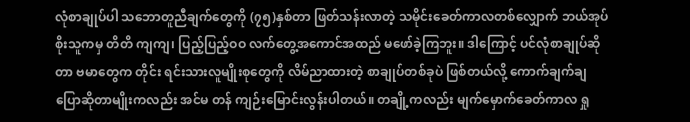လုံစာချုပ်ပါ သဘောတူညီချက်တွေကို (၇၅)နှစ်တာ ဖြတ်သန်းလာတဲ့ သမိုင်းခေတ်ကာလတစ်လျှောက် ဘယ်အုပ်စိုးသူကမှ တိတိ ကျကျ၊ ပြည့်ပြည့်ဝဝ လက်တွေ့အကောင်အထည် မဖော်ခဲ့ကြဘူး။ ဒါကြောင့် ပင်လုံစာချုပ်ဆိုတာ ဗမာတွေက တိုင်း ရင်းသားလူမျိုးစုတွေကို လိမ်ညာထားတဲ့ စာချုပ်တစ်ခုပဲ ဖြစ်တယ်လို့ ကောက်ချက်ချ ပြောဆိုတာမျိုးကလည်း အင်မ တန် ကျဉ်းမြောင်းလွန်းပါတယ်။ တချို့ကလည်း မျက်မှောက်ခေတ်ကာလ ရှု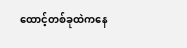ထောင့်တစ်ခုထဲကနေ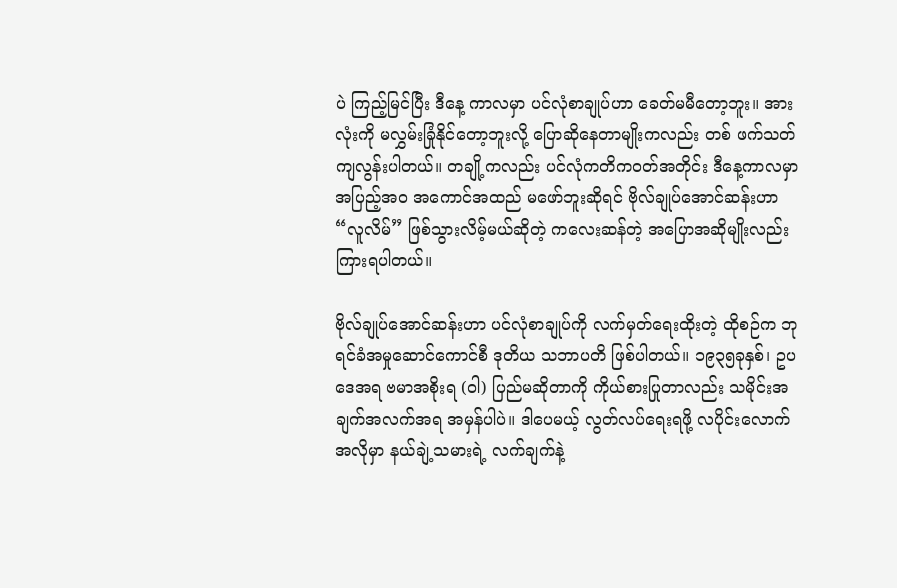ပဲ ကြည့်မြင်ပြီး ဒီနေ့ ကာလမှာ ပင်လုံစာချုပ်ဟာ ခေတ်မမီတော့ဘူး။ အားလုံးကို မလွှမ်းခြုံနိုင်တော့ဘူးလို့ ပြောဆိုနေတာမျိုးကလည်း တစ် ဖက်သတ် ကျလွန်းပါတယ်။ တချို့ကလည်း ပင်လုံကတိကဝတ်အတိုင်း ဒီနေ့ကာလမှာ အပြည့်အဝ အကောင်အထည် မဖော်ဘူးဆိုရင် ဗိုလ်ချုပ်အောင်ဆန်းဟာ “လူလိမ်” ဖြစ်သွားလိမ့်မယ်ဆိုတဲ့ ကလေးဆန်တဲ့ အပြောအဆိုမျိုးလည်း ကြားရပါတယ်။

ဗိုလ်ချုပ်အောင်ဆန်းဟာ ပင်လုံစာချုပ်ကို လက်မှတ်ရေးထိုးတဲ့ ထိုစဉ်က ဘုရင်ခံအမှုဆောင်ကောင်စီ ဒုတိယ သဘာပတိ ဖြစ်ပါတယ်။ ၁၉၃၅ခုနှစ်၊ ဥပဒေအရ ဗမာအစိုးရ (ဝါ) ပြည်မဆိုတာကို ကိုယ်စားပြုတာလည်း သမိုင်းအ ချက်အလက်အရ အမှန်ပါပဲ။ ဒါပေမယ့် လွတ်လပ်ရေးရဖို့ လပိုင်းလောက်အလိုမှာ နယ်ချဲ့သမားရဲ့ လက်ချက်နဲ့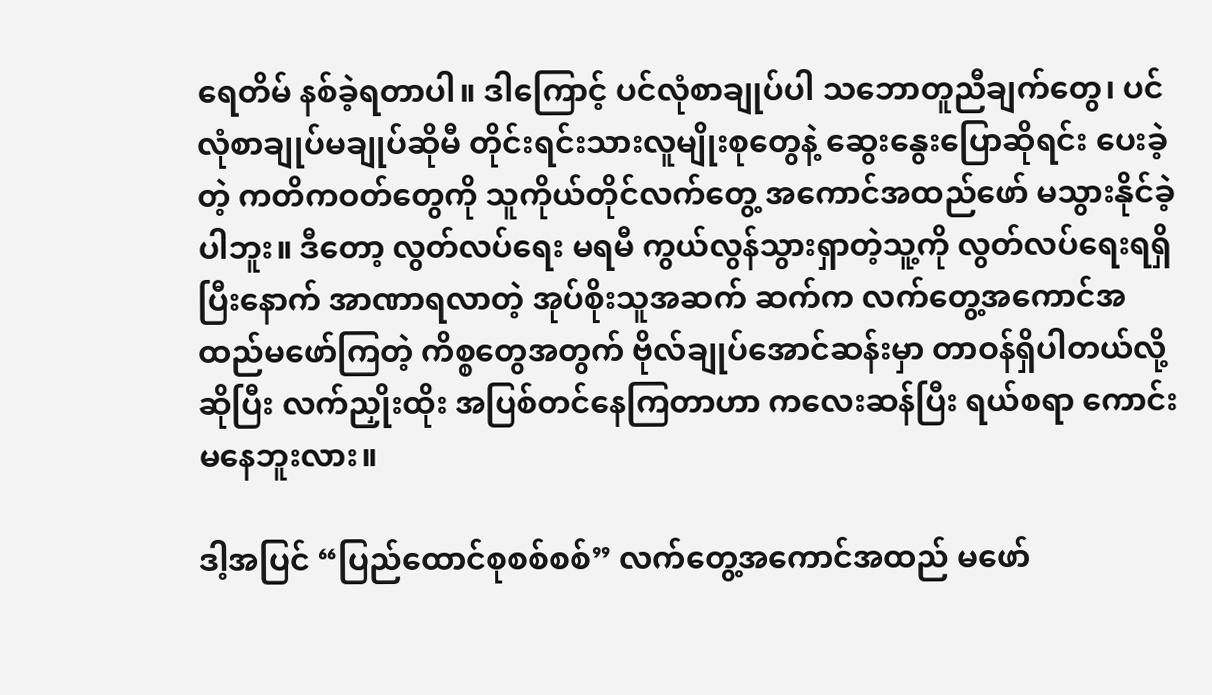ရေတိမ် နစ်ခဲ့ရတာပါ။ ဒါကြောင့် ပင်လုံစာချုပ်ပါ သဘောတူညီချက်တွေ၊ ပင်လုံစာချုပ်မချုပ်ဆိုမီ တိုင်းရင်းသားလူမျိုးစုတွေနဲ့ ဆွေးနွေးပြောဆိုရင်း ပေးခဲ့တဲ့ ကတိကဝတ်တွေကို သူကိုယ်တိုင်လက်တွေ့ အကောင်အထည်ဖော် မသွားနိုင်ခဲ့ပါဘူး။ ဒီတော့ လွတ်လပ်ရေး မရမီ ကွယ်လွန်သွားရှာတဲ့သူ့ကို လွတ်လပ်ရေးရရှိပြီးနောက် အာဏာရလာတဲ့ အုပ်စိုးသူအဆက် ဆက်က လက်တွေ့အကောင်အထည်မဖော်ကြတဲ့ ကိစ္စတွေအတွက် ဗိုလ်ချုပ်အောင်ဆန်းမှာ တာဝန်ရှိပါတယ်လို့ဆိုပြီး လက်ညှိုးထိုး အပြစ်တင်နေကြတာဟာ ကလေးဆန်ပြီး ရယ်စရာ ကောင်းမနေဘူးလား။

ဒါ့အပြင် “ပြည်ထောင်စုစစ်စစ်” လက်တွေ့အကောင်အထည် မဖော်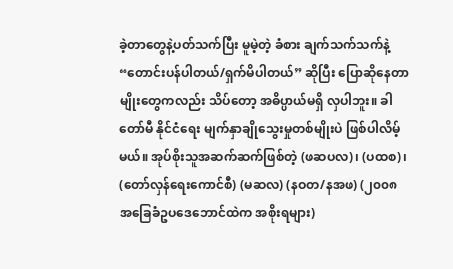ခဲ့တာတွေနဲ့ပတ်သက်ပြီး မူမဲ့တဲ့ ခံစား ချက်သက်သက်နဲ့ “တောင်းပန်ပါတယ်/ရှက်မိပါတယ်” ဆိုပြီး ပြောဆိုနေတာမျိုးတွေကလည်း သိပ်တော့ အဓိပ္ပာယ်မရှိ လှပါဘူး။ ခါတော်မီ နိုင်ငံရေး မျက်နှာချိုသွေးမှုတစ်မျိုးပဲ ဖြစ်ပါလိမ့်မယ်။ အုပ်စိုးသူအဆက်ဆက်ဖြစ်တဲ့ (ဖဆပလ)၊ (ပထစ)၊ (တော်လှန်ရေးကောင်စီ) (မဆလ) (နဝတ/နအဖ) (၂၀၀၈ အခြေခံဥပဒေဘောင်ထဲက အစိုးရများ)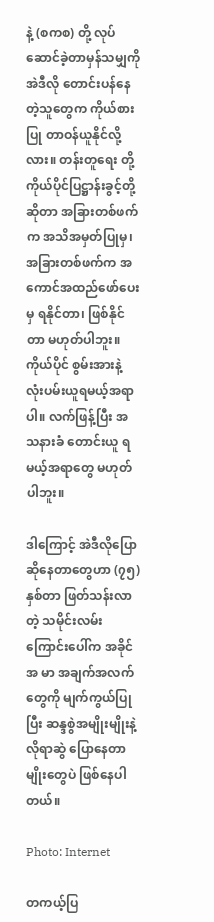နဲ့ (စကစ) တို့ လုပ်ဆောင်ခဲ့တာမှန်သမျှကို အဲဒီလို တောင်းပန်နေတဲ့သူတွေက ကိုယ်စားပြု တာဝန်ယူနိုင်လို့လား။ တန်းတူရေး တို့ ကိုယ်ပိုင်ပြဋ္ဌာန်းခွင့်တို့ ဆိုတာ အခြားတစ်ဖက်က အသိအမှတ်ပြုမှ၊ အခြားတစ်ဖက်က အကောင်အထည်ဖော်ပေးမှ ရနိုင်တာ၊ ဖြစ်နိုင်တာ မဟုတ်ပါဘူး။ ကိုယ်ပိုင် စွမ်းအားနဲ့ လုံးပမ်းယူရမယ့်အရာပါ။ လက်ဖြန့်ပြီး အသနားခံ တောင်းယူ ရမယ့်အရာတွေ မဟုတ်ပါဘူး။

ဒါကြောင့် အဲဒီလိုပြောဆိုနေတာတွေဟာ (၇၅)နှစ်တာ ဖြတ်သန်းလာတဲ့ သမိုင်းလမ်းကြောင်းပေါ်က အခိုင်အ မာ အချက်အလက်တွေကို မျက်ကွယ်ပြုပြီး ဆန္ဒစွဲအမျိုးမျိုးနဲ့ လိုရာဆွဲ ပြောနေတာမျိုးတွေပဲ ဖြစ်နေပါတယ်။

Photo: Internet

တကယ့်ပြ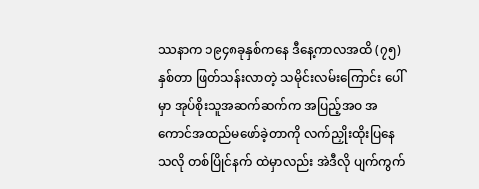ဿနာက ၁၉၄၈ခုနှစ်ကနေ ဒီနေ့ကာလအထိ (၇၅)နှစ်တာ ဖြတ်သန်းလာတဲ့ သမိုင်းလမ်းကြောင်း ပေါ်မှာ အုပ်စိုးသူအဆက်ဆက်က အပြည့်အဝ အကောင်အထည်မဖော်ခဲ့တာကို လက်ညှိုးထိုးပြနေသလို တစ်ပြိုင်နက် ထဲမှာလည်း အဲဒီလို ပျက်ကွက်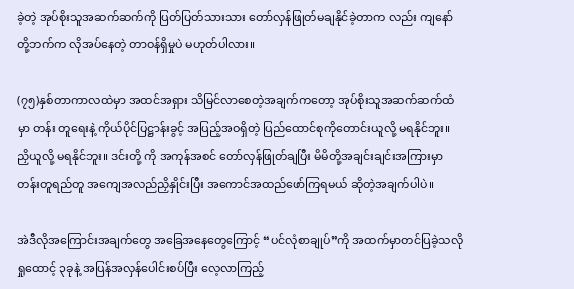ခဲ့တဲ့ အုပ်စိုးသူအဆက်ဆက်ကို ပြတ်ပြတ်သားသား တော်လှန်ဖြုတ်မချနိုင်ခဲ့တာက လည်း ကျနော်တို့ဘက်က လိုအပ်နေတဲ့ တာဝန်ရှိမှုပဲ မဟုတ်ပါလား။

(၇၅)နှစ်တာကာလထဲမှာ အထင်အရှား သိမြင်လာစေတဲ့အချက်ကတော့ အုပ်စိုးသူအဆက်ဆက်ထံမှာ တန်း တူရေးနဲ့ ကိုယ်ပိုင်ပြဋ္ဌာန်းခွင့် အပြည့်အဝရှိတဲ့ ပြည်ထောင်စုကိုတောင်းယူလို့ မရနိုင်ဘူး။ ညှိယူလို့ မရနိုင်ဘူး။ ဒင်းတို့ ကို အကုန်အစင် တော်လှန်ဖြုတ်ချပြီး မိမိတို့အချင်းချင်းအကြားမှာ တန်းတူရည်တူ အကျေအလည်ညှိနှိုင်းပြီး အကောင်အထည်ဖော်ကြရမယ် ဆိုတဲ့အချက်ပါပဲ။

အဲဒီလိုအကြောင်းအချက်တွေ အခြေအနေတွေကြောင့် “ပင်လုံစာချုပ်”ကို အထက်မှာတင်ပြခဲ့သလို ရှုထောင့် ၃ခုနဲ့ အပြန်အလှန်ပေါင်းစပ်ပြီး လေ့လာကြည့်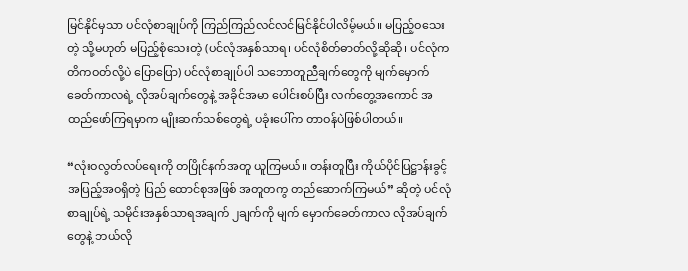မြင်နိုင်မှသာ ပင်လုံစာချုပ်ကို ကြည်ကြည်လင်လင်မြင်နိုင်ပါလိမ့်မယ်။ မပြည့်ဝသေးတဲ့ သို့မဟုတ် မပြည့်စုံသေးတဲ့ (ပင်လုံအနှစ်သာရ၊ ပင်လုံစိတ်ဓာတ်လို့ဆိုဆို၊ ပင်လုံကတိကဝတ်လို့ပဲ ပြောပြော) ပင်လုံစာချုပ်ပါ သဘောတူညီချက်တွေကို မျက်မှောက်ခေတ်ကာလရဲ့ လိုအပ်ချက်တွေနဲ့ အခိုင်အမာ ပေါင်းစပ်ပြီး လက်တွေ့အကောင် အထည်ဖော်ကြရမှာက မျိုးဆက်သစ်တွေရဲ့ ပခုံးပေါ်က တာဝန်ပဲဖြစ်ပါတယ်။

“လုံးဝလွတ်လပ်ရေးကို တပြိုင်နက်အတူ ယူကြမယ်။ တန်းတူပြီး ကိုယ်ပိုင်ပြဋ္ဌာန်းခွင့် အပြည့်အဝရှိတဲ့ ပြည် ထောင်စုအဖြစ် အတူတကွ တည်ဆောက်ကြမယ်” ဆိုတဲ့ ပင်လုံစာချုပ်ရဲ့ သမိုင်းအနှစ်သာရအချက် ၂ချက်ကို မျက် မှောက်ခေတ်ကာလ လိုအပ်ချက်တွေနဲ့ ဘယ်လို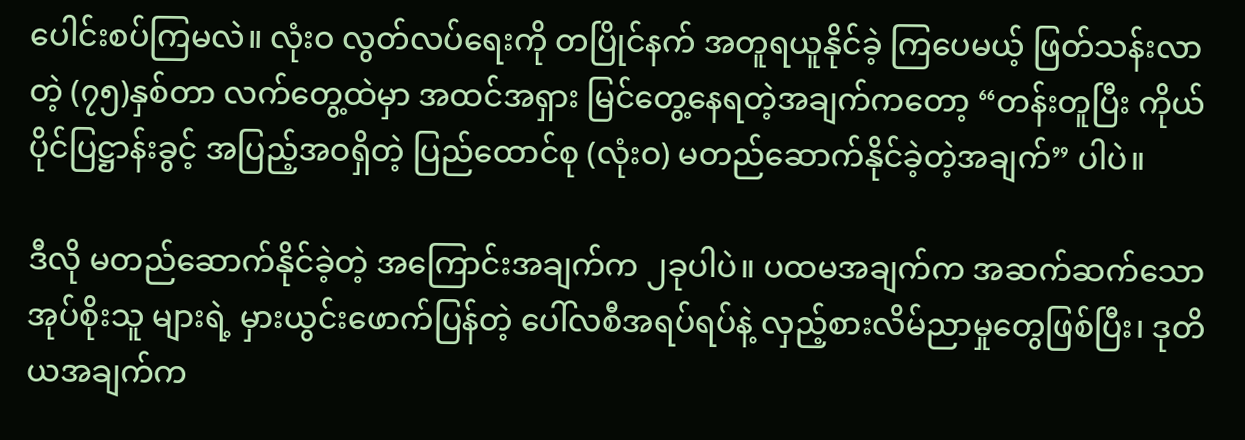ပေါင်းစပ်ကြမလဲ။ လုံးဝ လွတ်လပ်ရေးကို တပြိုင်နက် အတူရယူနိုင်ခဲ့ ကြပေမယ့် ဖြတ်သန်းလာတဲ့ (၇၅)နှစ်တာ လက်တွေ့ထဲမှာ အထင်အရှား မြင်တွေ့နေရတဲ့အချက်ကတော့ “တန်းတူပြီး ကိုယ်ပိုင်ပြဋ္ဌာန်းခွင့် အပြည့်အဝရှိတဲ့ ပြည်ထောင်စု (လုံးဝ) မတည်ဆောက်နိုင်ခဲ့တဲ့အချက်” ပါပဲ။

ဒီလို မတည်ဆောက်နိုင်ခဲ့တဲ့ အကြောင်းအချက်က ၂ခုပါပဲ။ ပထမအချက်က အဆက်ဆက်သော အုပ်စိုးသူ များရဲ့ မှားယွင်းဖောက်ပြန်တဲ့ ပေါ်လစီအရပ်ရပ်နဲ့ လှည့်စားလိမ်ညာမှုတွေဖြစ်ပြီး၊ ဒုတိယအချက်က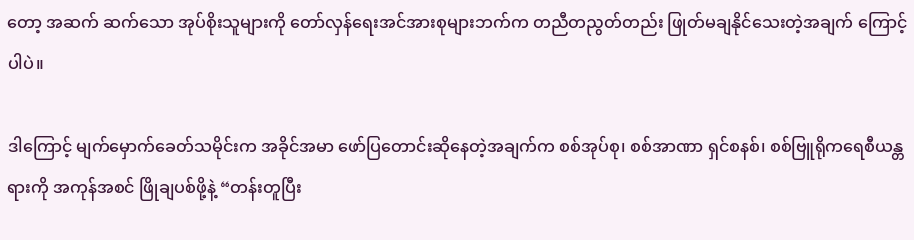တော့ အဆက် ဆက်သော အုပ်စိုးသူများကို တော်လှန်ရေးအင်အားစုများဘက်က တညီတညွတ်တည်း ဖြုတ်မချနိုင်သေးတဲ့အချက် ကြောင့်ပါပဲ။

ဒါကြောင့် မျက်မှောက်‌ခေတ်သမိုင်းက အခိုင်အမာ ဖော်ပြတောင်းဆိုနေတဲ့အချက်က စစ်အုပ်စု၊ စစ်အာဏာ ရှင်စနစ်၊ စစ်ဗြူရိုကရေစီယန္တရားကို အကုန်အစင် ဖြိုချပစ်ဖို့နဲ့ “တန်းတူပြီး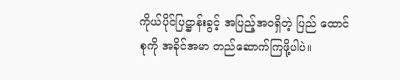ကိုယ်ပိုင်ပြဋ္ဌာန်းခွင့် အပြည့်အဝရှိတဲ့ ပြည် ထောင်စုကို အခိုင်အမာ တည်ဆောက်ကြဖို့ပါပဲ။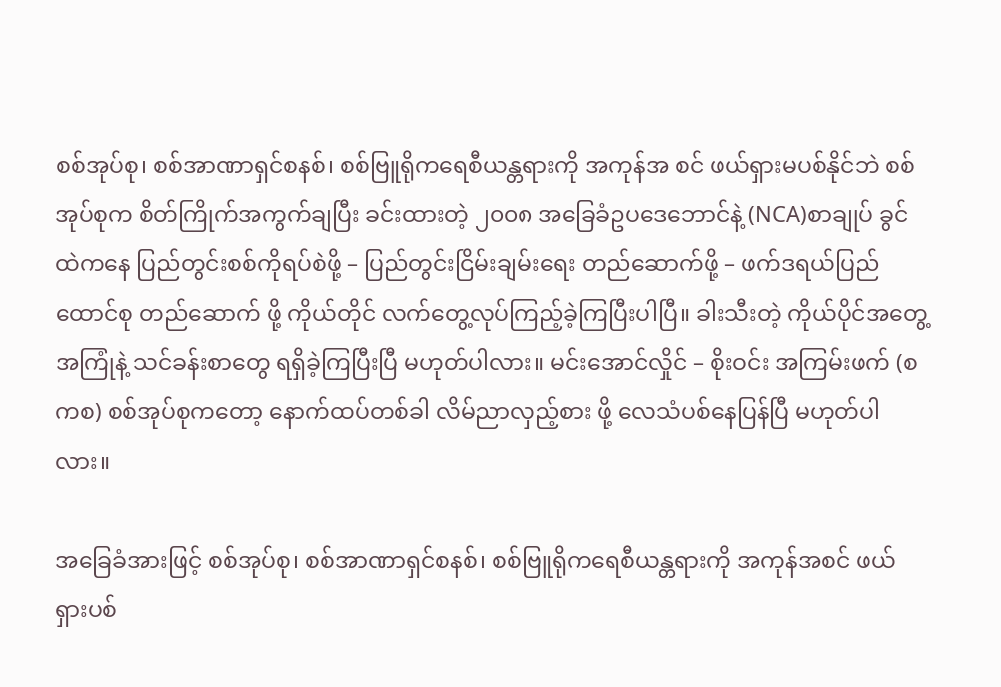စစ်အုပ်စု၊ စစ်အာဏာရှင်စနစ်၊ စစ်ဗြူရိုကရေစီယန္တရားကို အကုန်အ စင် ဖယ်ရှားမပစ်နိုင်ဘဲ စစ်အုပ်စုက စိတ်ကြိုက်အကွက်ချပြီး ခင်းထားတဲ့ ၂၀၀၈ အခြေခံဥပဒေဘောင်နဲ့ (NCA)စာချုပ် ခွင်ထဲကနေ ပြည်တွင်းစစ်ကိုရပ်စဲဖို့ – ပြည်တွင်းငြိမ်းချမ်းရေး တည်ဆောက်ဖို့ – ဖက်ဒရယ်ပြည်ထောင်စု တည်ဆောက် ဖို့ ကိုယ်တိုင် လက်တွေ့လုပ်ကြည့်ခဲ့ကြပြီးပါပြီ။ ခါးသီးတဲ့ ကိုယ်ပိုင်အတွေ့အကြုံနဲ့ သင်ခန်းစာတွေ ရရှိခဲ့ကြပြီးပြီ မဟုတ်ပါလား။ မင်းအောင်လှိုင် – စိုးဝင်း အကြမ်းဖက် (စကစ) စစ်အုပ်စုကတော့ နောက်ထပ်တစ်ခါ လိမ်ညာလှည့်စား ဖို့ လေသံပစ်နေပြန်ပြီ မဟုတ်ပါလား။

အခြေခံအားဖြင့် စစ်အုပ်စု၊ စစ်အာဏာရှင်စနစ်၊ စစ်ဗြူရိုကရေစီယန္တရားကို အကုန်အစင် ဖယ်ရှားပစ်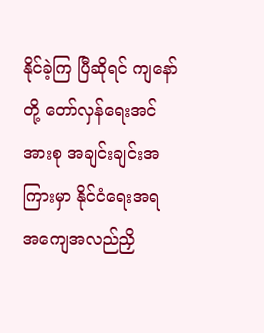နိုင်ခဲ့ကြ ပြီဆိုရင် ကျနော်တို့ တော်လှန်ရေးအင်အားစု အချင်းချင်းအကြားမှာ နိုင်ငံရေးအရ အကျေအလည်ညှိ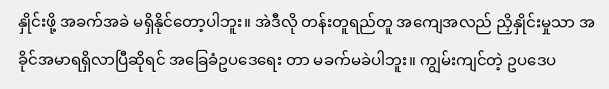နှိုင်းဖို့ အခက်အခဲ မရှိနိုင်တော့ပါဘူး။ အဲဒီလို တန်းတူရည်တူ အကျေအလည် ညှိနှိုင်းမှုသာ အခိုင်အမာရရှိလာပြီဆိုရင် အခြေခံဥပဒေရေး တာ မခက်မခဲပါဘူး။ ကျွမ်းကျင်တဲ့ ဥပဒေပ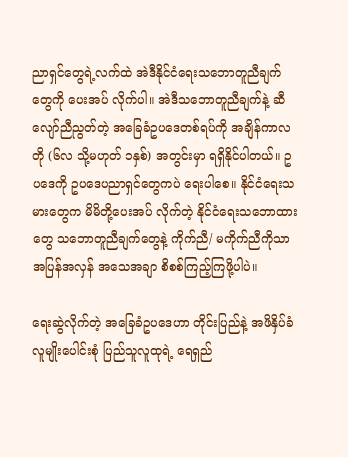ညာရှင်တွေရဲ့လက်ထဲ အဲဒီနိုင်ငံရေးသဘောတူညီချက်တွေကို ပေးအပ် လိုက်ပါ။ အဲဒီသဘောတူညီချက်နဲ့ ဆီလျော်ညီညွတ်တဲ့ အခြေခံဥပဒေတစ်ရပ်ကို အချိန်ကာလတို (၆လ သို့မဟုတ် ၁နှစ်) အတွင်းမှာ ရရှိနိုင်ပါတယ်။ ဥပဒေကို ဥပဒေပညာရှင်တွေကပဲ ရေးပါစေ။ နိုင်ငံရေးသမားတွေက မိမိတို့ပေးအပ် လိုက်တဲ့ နိုင်ငံရေးသဘောထားတွေ သဘောတူညီချက်တွေနဲ့ ကိုက်ညီ/ မကိုက်ညီကိုသာ အပြန်အလှန် အသေအချာ စိစစ်ကြည့်ကြဖို့ပါပဲ။

ရေးဆွဲလိုက်တဲ့ အခြေခံဥပဒေဟာ တိုင်းပြည်နဲ့ အဖိနှိပ်ခံ လူမျိုးပေါင်းစုံ ပြည်သူလူထုရဲ့ ရေရှည်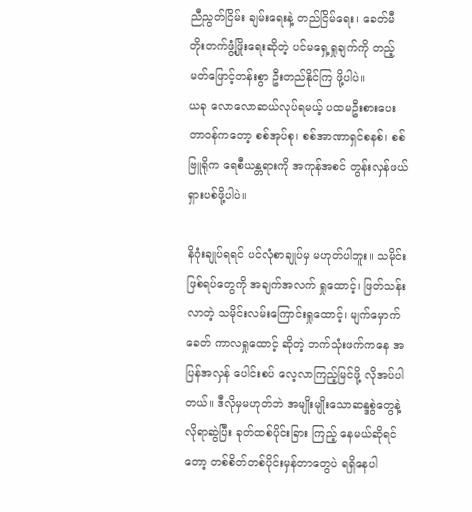ညီညွတ်ငြိမ်း ချမ်းရေးနဲ့ တည်ငြိမ်ရေး၊ ခေတ်မီတိုးတက်ဖွံ့ဖြိုးရေးဆိုတဲ့ ပင်မရှေ့ရှုချက်ကို တည့်မတ်ဖြောင့်တန်းစွာ ဦးတည်နိုင်ကြ ဖို့ပါပဲ။
ယခု လောလောဆယ်လုပ်ရမယ့် ပထမဦးစားပေး တာဝန်ကတော့ စစ်အုပ်စု၊ စစ်အာဏာရှင်စနစ်၊ စစ်ဗြူရိုက ရေစီယန္တရားကို အကုန်အစင် တွန်းလှန်ဖယ်ရှားပစ်ဖို့ပါပဲ။

နိဂုံးချုပ်ရရင် ပင်လုံစာချုပ်မှ မဟုတ်ပါဘူး။ သမိုင်းဖြစ်ရပ်တွေကို အချက်အလက် ရှုထောင့်၊ ဖြတ်သန်းလာတဲ့ သမိုင်းလမ်းကြောင်းရှုထောင့်၊ မျက်မှောက်ခေတ် ကာလရှုထောင့် ဆိုတဲ့ ဘက်သုံးဖက်ကနေ အပြန်အလှန် ပေါင်းစပ် လေ့လာကြည့်မြင်ဖို့ လိုအပ်ပါတယ်။ ဒီလိုမှမဟုတ်ဘဲ အမျိုးမျိုးသောဆန္ဒစွဲတွေနဲ့ လိုရာဆွဲပြီး ခုတ်ထစ်ပိုင်းခြား ကြည့် နေမယ်ဆိုရင်တော့ တစ်စိတ်တစ်ပိုင်းမှန်တာတွေပဲ ရရှိနေပါ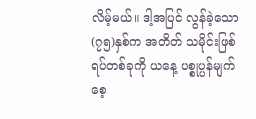လိမ့်မယ်။ ဒါ့အပြင် လွန်ခဲ့သော (၇၅)နှစ်က အတိတ် သမိုင်းဖြစ်ရပ်တစ်ခုကို ယနေ့ ပစ္စုပ္ပန်မျက်စေ့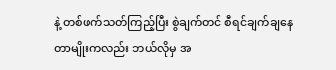နဲ့ တစ်ဖက်သတ်ကြည့်ပြီး စွဲချက်တင် စီရင်ချက်ချနေတာမျိုးကလည်း ဘယ်လိုမှ အ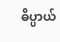ဓိပ္ပာယ်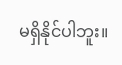မရှိနိုင်ပါဘူး။